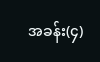အခန်း(၄)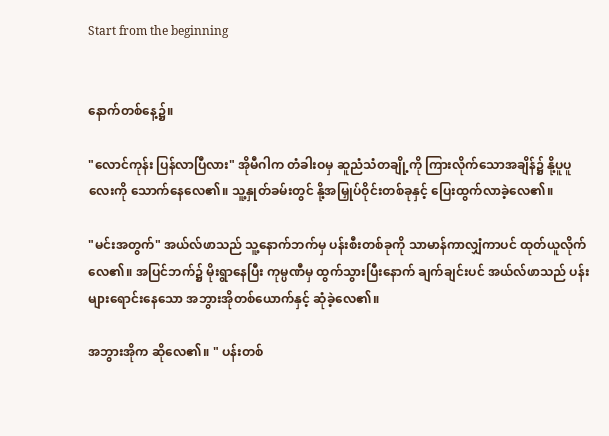Start from the beginning


နောက်တစ်နေ့၌။

"လောင်ကုန်း ပြန်လာပြီလား" အိုမီဂါက တံခါးဝမှ ဆူညံသံတချို့ကို ကြားလိုက်သောအချိန်၌ နို့ပူပူလေးကို သောက်နေလေ၏။ သူ့နှုတ်ခမ်းတွင် နို့အမြှုပ်ဝိုင်းတစ်ခုနှင့် ပြေးထွက်လာခဲ့လေ၏။

"မင်းအတွက်" အယ်လ်ဖာသည် သူ့နောက်ဘက်မှ ပန်းစီးတစ်ခုကို သာမာန်ကာလျှံကာပင် ထုတ်ယူလိုက်လေ၏။ အပြင်ဘက်၌ မိုးရွာနေပြီး ကုမ္ပဏီမှ ထွက်သွားပြီးနောက် ချက်ချင်းပင် အယ်လ်ဖာသည် ပန်းများရောင်းနေသော အဘွားအိုတစ်ယောက်နှင့် ဆုံခဲ့လေ၏။

အဘွားအိုက ဆိုလေ၏။ " ပန်းတစ်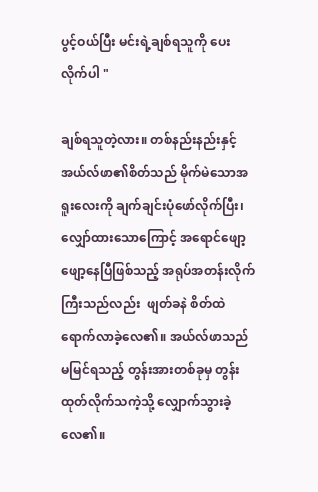ပွင့်ဝယ်ပြီး မင်းရဲ့ချစ်ရသူကို ပေးလိုက်ပါ "

ချစ်ရသူတဲ့လား။ တစ်နည်းနည်းနှင့် အယ်လ်ဖာ၏စိတ်သည် မိုက်မဲသောအရူးလေးကို ချက်ချင်းပုံဖော်လိုက်ပြီး၊ လျှော်ထားသောကြောင့် အရောင်ဖျော့ဖျော့နေပြီဖြစ်သည့် အရုပ်အတန်းလိုက်ကြီးသည်လည်း  ဖျတ်ခနဲ စိတ်ထဲ ရောက်လာခဲ့လေ၏။ အယ်လ်ဖာသည် မမြင်ရသည့် တွန်းအားတစ်ခုမှ ‌တွန်းထုတ်လိုက်သကဲ့သို့ လျှောက်သွားခဲ့လေ၏။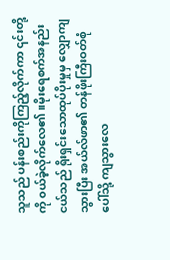သူသည် ပန်းစည်းကိုကြည့်လိုက်ကာ ၎င်းတို့ကို ၀ယ်ခဲ့လိုက်လေ၏။မိုးရေစက်အနည်းငယ်သည် ရိုးရှင်းသောထုပ်ပိုးမှုမှ လျှောကျသွားပြီး အယ်လ်ဖာ၏ တန်ဖိုးကြီးဝတ်စုံပေါ်သို့ ကျသွားလေ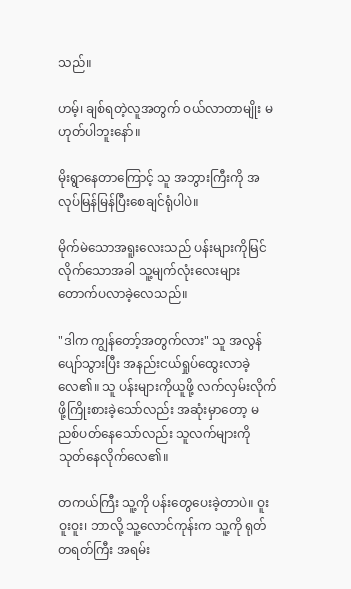သည်။

ဟမ့်၊ ချစ်ရတဲ့လူအတွက် ဝယ်လာတာမျိုး မဟုတ်ပါဘူးနော်။

မိုးရွာနေတာကြောင့် သူ အဘွားကြီးကို အလုပ်မြန်မြန်ပြီးစေချင်ရုံပါပဲ။

မိုက်မဲသောအရူးလေးသည် ပန်းများကိုမြင်လိုက်သောအခါ သူ့မျက်လုံးလေးများ တောက်ပလာခဲ့လေသည်။

"ဒါက ကျွန်တော့်အတွက်လား" သူ အလွန်ပျော်သွားပြီး အနည်းငယ်ရှုပ်ထွေးလာခဲ့လေ၏။ သူ ပန်းများကိုယူဖို့ လက်လှမ်းလိုက်ဖို့ကြိုးစားခဲ့သော်လည်း အဆုံးမှာတော့ မညစ်ပတ်နေသော်လည်း သူလက်များကို သုတ်နေလိုက်လေ၏။

တကယ်ကြီး သူ့ကို ပန်းတွေပေးခဲ့တာပဲ။ ဝူးဝူးဝူး၊ ဘာလို့ သူ့လောင်ကုန်းက သူ့ကို ရုတ်တရတ်ကြီး အရမ်း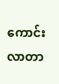ကောင်းလာတာ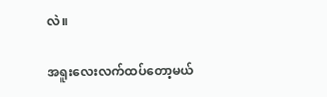လဲ။

အရူးလေးလက်ထပ်တော့မယ်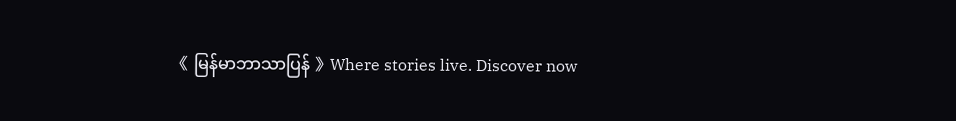《 မြန်မာဘာသာပြန် 》Where stories live. Discover now